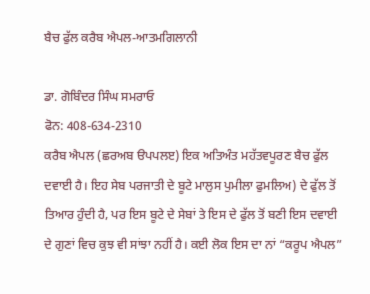ਬੈਚ ਫੁੱਲ ਕਰੈਬ ਐਪਲ-ਆਤਮਗਿਲਾਨੀ

ਡਾ. ਗੋਬਿੰਦਰ ਸਿੰਘ ਸਮਰਾਓ
ਫੋਨ: 408-634-2310
ਕਰੈਬ ਐਪਲ (ਛਰਅਬ ੳਪਪਲੲ) ਇਕ ਅਤਿਅੰਤ ਮਹੱਤਵਪੂਰਣ ਬੈਚ ਫੁੱਲ ਦਵਾਈ ਹੈ। ਇਹ ਸੇਬ ਪਰਜਾਤੀ ਦੇ ਬੂਟੇ ਮਾਲੁਸ ਪੁਮੀਲਾ ਫੁਮਲਿਅ) ਦੇ ਫੁੱਲ ਤੋਂ ਤਿਆਰ ਹੁੰਦੀ ਹੈ, ਪਰ ਇਸ ਬੂਟੇ ਦੇ ਸੇਬਾਂ ਤੇ ਇਸ ਦੇ ਫੁੱਲ ਤੋਂ ਬਣੀ ਇਸ ਦਵਾਈ ਦੇ ਗੁਣਾਂ ਵਿਚ ਕੁਝ ਵੀ ਸਾਂਝਾ ਨਹੀਂ ਹੈ। ਕਈ ਲੋਕ ਇਸ ਦਾ ਨਾਂ “ਕਰੂਪ ਐਪਲ”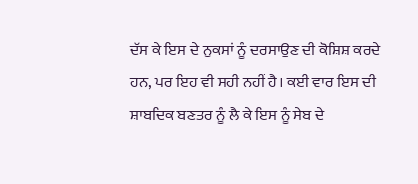ਦੱਸ ਕੇ ਇਸ ਦੇ ਨੁਕਸਾਂ ਨੂੰ ਦਰਸਾਉਣ ਦੀ ਕੋਸ਼ਿਸ਼ ਕਰਦੇ ਹਨ, ਪਰ ਇਹ ਵੀ ਸਹੀ ਨਹੀਂ ਹੈ। ਕਈ ਵਾਰ ਇਸ ਦੀ ਸ਼ਾਬਦਿਕ ਬਣਤਰ ਨੂੰ ਲੈ ਕੇ ਇਸ ਨੂੰ ਸੇਬ ਦੇ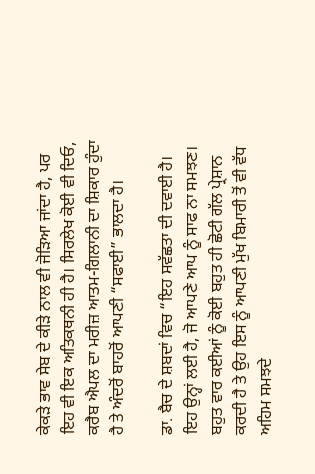ਕੇਕੜੇ ਭਾਵ ਸੇਬ ਦੇ ਕੀੜੇ ਨਾਲ ਵੀ ਜੋੜਿਆ ਜਾਂਦਾ ਹੈ, ਪਰ ਇਹ ਵੀ ਇਕ ਅਤਿਕਥਨੀ ਹੀ ਹੈ। ਸਿਰਲੇਖ ਕੋਈ ਵੀ ਦਿਓ, ਕਰੈਬ ਐਪਲ ਦਾ ਮਰੀਜ਼ ਆਤਮ-ਗਿਲਾਨੀ ਦਾ ਸ਼ਿਕਾਰ ਹੁੰਦਾ ਹੈ ਤੇ ਅੰਦਰੋਂ ਬਾਹਰੋਂ ਆਪਣੀ “ਸਫਾਈ” ਭਾਲਦਾ ਹੈ।

ਡਾ. ਬੈਚ ਦੇ ਸ਼ਬਦਾਂ ਵਿਚ “ਇਹ ਸਵੱਛਤਾ ਦੀ ਦਵਾਈ ਹੈ। ਇਹ ਉਨ੍ਹਾਂ ਲਈ ਹੈ, ਜੋ ਆਪਣੇ ਆਪ ਨੂੰ ਸਾਫ ਨਾ ਸਮਝਣ। ਬਹੁਤ ਵਾਰ ਕਈਆਂ ਨੂੰ ਕੋਈ ਬਹੁਤ ਹੀ ਛੋਟੀ ਗੱਲ ਪ੍ਰੇਸ਼ਾਨ ਕਰਦੀ ਹੈ ਤੇ ਉਹ ਇਸ ਨੂੰ ਆਪਣੀ ਮੁੱਖ ਬਿਮਾਰੀ ਤੋਂ ਵੀ ਵੱਧ ਅਹਿਮ ਸਮਝਦੇ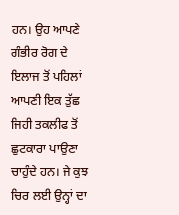ਹਨ। ਉਹ ਆਪਣੇ ਗੰਭੀਰ ਰੋਗ ਦੇ ਇਲਾਜ ਤੋਂ ਪਹਿਲਾਂ ਆਪਣੀ ਇਕ ਤੁੱਛ ਜਿਹੀ ਤਕਲੀਫ ਤੋਂ ਛੁਟਕਾਰਾ ਪਾਉਣਾ ਚਾਹੁੰਦੇ ਹਨ। ਜੇ ਕੁਝ ਚਿਰ ਲਈ ਉਨ੍ਹਾਂ ਦਾ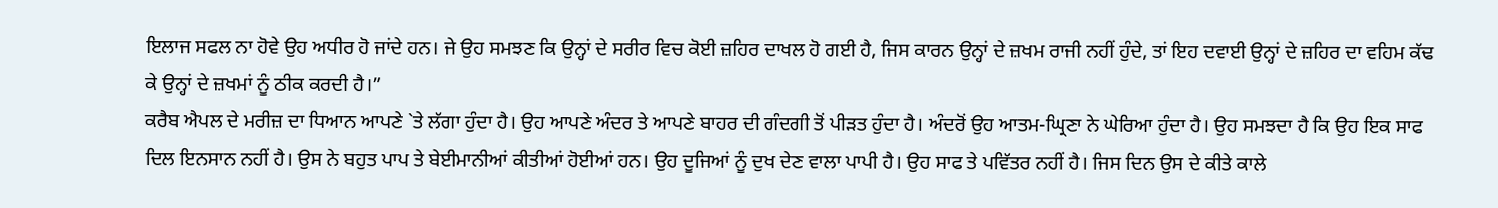ਇਲਾਜ ਸਫਲ ਨਾ ਹੋਵੇ ਉਹ ਅਧੀਰ ਹੋ ਜਾਂਦੇ ਹਨ। ਜੇ ਉਹ ਸਮਝਣ ਕਿ ਉਨ੍ਹਾਂ ਦੇ ਸਰੀਰ ਵਿਚ ਕੋਈ ਜ਼ਹਿਰ ਦਾਖਲ ਹੋ ਗਈ ਹੈ, ਜਿਸ ਕਾਰਨ ਉਨ੍ਹਾਂ ਦੇ ਜ਼ਖਮ ਰਾਜੀ ਨਹੀਂ ਹੁੰਦੇ, ਤਾਂ ਇਹ ਦਵਾਈ ਉਨ੍ਹਾਂ ਦੇ ਜ਼ਹਿਰ ਦਾ ਵਹਿਮ ਕੱਢ ਕੇ ਉਨ੍ਹਾਂ ਦੇ ਜ਼ਖਮਾਂ ਨੂੰ ਠੀਕ ਕਰਦੀ ਹੈ।”
ਕਰੈਬ ਐਪਲ ਦੇ ਮਰੀਜ਼ ਦਾ ਧਿਆਨ ਆਪਣੇ `ਤੇ ਲੱਗਾ ਹੁੰਦਾ ਹੈ। ਉਹ ਆਪਣੇ ਅੰਦਰ ਤੇ ਆਪਣੇ ਬਾਹਰ ਦੀ ਗੰਦਗੀ ਤੋਂ ਪੀੜਤ ਹੁੰਦਾ ਹੈ। ਅੰਦਰੋਂ ਉਹ ਆਤਮ-ਘ੍ਰਿਣਾ ਨੇ ਘੇਰਿਆ ਹੁੰਦਾ ਹੈ। ਉਹ ਸਮਝਦਾ ਹੈ ਕਿ ਉਹ ਇਕ ਸਾਫ ਦਿਲ ਇਨਸਾਨ ਨਹੀਂ ਹੈ। ਉਸ ਨੇ ਬਹੁਤ ਪਾਪ ਤੇ ਬੇਈਮਾਨੀਆਂ ਕੀਤੀਆਂ ਹੋਈਆਂ ਹਨ। ਉਹ ਦੂਜਿਆਂ ਨੂੰ ਦੁਖ ਦੇਣ ਵਾਲਾ ਪਾਪੀ ਹੈ। ਉਹ ਸਾਫ ਤੇ ਪਵਿੱਤਰ ਨਹੀਂ ਹੈ। ਜਿਸ ਦਿਨ ਉਸ ਦੇ ਕੀਤੇ ਕਾਲੇ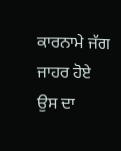ਕਾਰਨਾਮੇ ਜੱਗ ਜਾਹਰ ਹੋਏ ਉਸ ਦਾ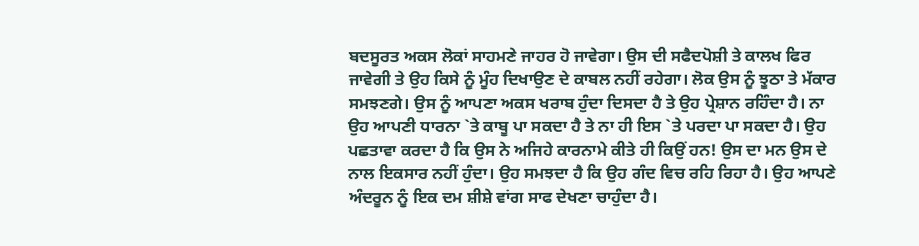ਬਦਸੂਰਤ ਅਕਸ ਲੋਕਾਂ ਸਾਹਮਣੇ ਜਾਹਰ ਹੋ ਜਾਵੇਗਾ। ਉਸ ਦੀ ਸਫੈਦਪੋਸ਼ੀ ਤੇ ਕਾਲਖ ਫਿਰ ਜਾਵੇਗੀ ਤੇ ਉਹ ਕਿਸੇ ਨੂੰ ਮੂੰਹ ਦਿਖਾਉਣ ਦੇ ਕਾਬਲ ਨਹੀਂ ਰਹੇਗਾ। ਲੋਕ ਉਸ ਨੂੰ ਝੂਠਾ ਤੇ ਮੱਕਾਰ ਸਮਝਣਗੇ। ਉਸ ਨੂੰ ਆਪਣਾ ਅਕਸ ਖਰਾਬ ਹੁੰਦਾ ਦਿਸਦਾ ਹੈ ਤੇ ਉਹ ਪ੍ਰੇਸ਼ਾਨ ਰਹਿੰਦਾ ਹੈ। ਨਾ ਉਹ ਆਪਣੀ ਧਾਰਨਾ `ਤੇ ਕਾਬੂ ਪਾ ਸਕਦਾ ਹੈ ਤੇ ਨਾ ਹੀ ਇਸ `ਤੇ ਪਰਦਾ ਪਾ ਸਕਦਾ ਹੈ। ਉਹ ਪਛਤਾਵਾ ਕਰਦਾ ਹੈ ਕਿ ਉਸ ਨੇ ਅਜਿਹੇ ਕਾਰਨਾਮੇ ਕੀਤੇ ਹੀ ਕਿਉਂ ਹਨ! ਉਸ ਦਾ ਮਨ ਉਸ ਦੇ ਨਾਲ ਇਕਸਾਰ ਨਹੀਂ ਹੁੰਦਾ। ਉਹ ਸਮਝਦਾ ਹੈ ਕਿ ਉਹ ਗੰਦ ਵਿਚ ਰਹਿ ਰਿਹਾ ਹੈ। ਉਹ ਆਪਣੇ ਅੰਦਰੂਨ ਨੂੰ ਇਕ ਦਮ ਸ਼ੀਸ਼ੇ ਵਾਂਗ ਸਾਫ ਦੇਖਣਾ ਚਾਹੁੰਦਾ ਹੈ।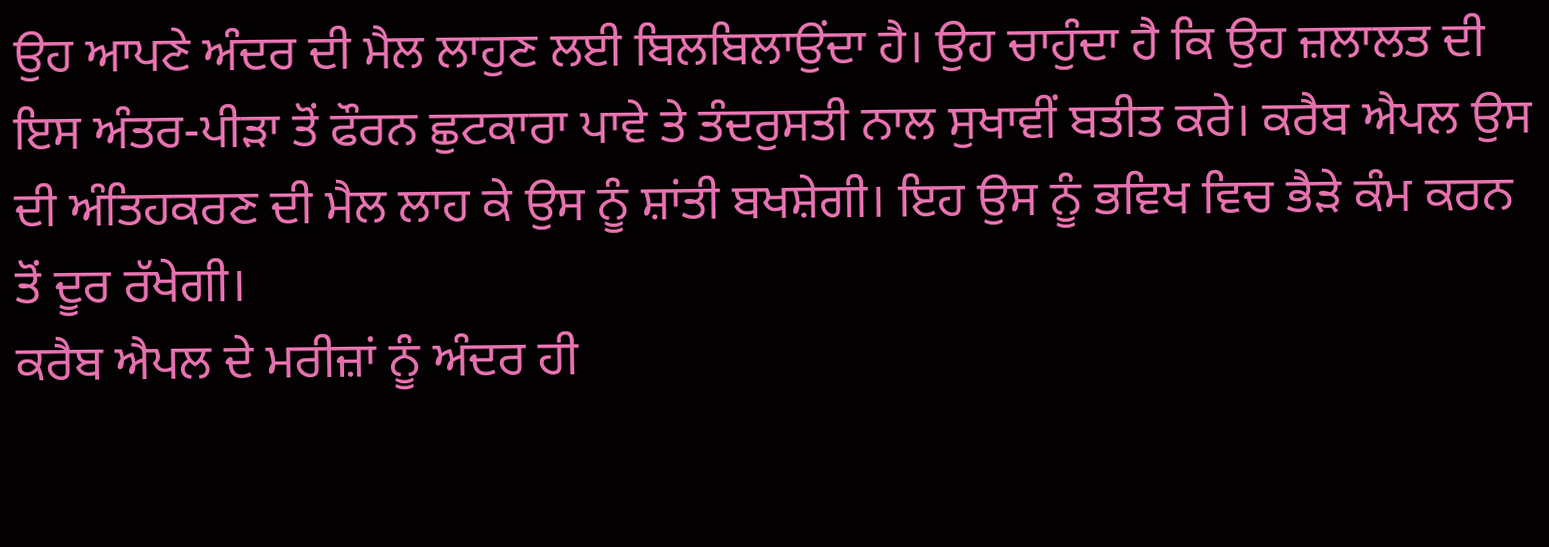ਉਹ ਆਪਣੇ ਅੰਦਰ ਦੀ ਮੈਲ ਲਾਹੁਣ ਲਈ ਬਿਲਬਿਲਾਉਂਦਾ ਹੈ। ਉਹ ਚਾਹੁੰਦਾ ਹੈ ਕਿ ਉਹ ਜ਼ਲਾਲਤ ਦੀ ਇਸ ਅੰਤਰ-ਪੀੜਾ ਤੋਂ ਫੌਰਨ ਛੁਟਕਾਰਾ ਪਾਵੇ ਤੇ ਤੰਦਰੁਸਤੀ ਨਾਲ ਸੁਖਾਵੀਂ ਬਤੀਤ ਕਰੇ। ਕਰੈਬ ਐਪਲ ਉਸ ਦੀ ਅੰਤਿਹਕਰਣ ਦੀ ਮੈਲ ਲਾਹ ਕੇ ਉਸ ਨੂੰ ਸ਼ਾਂਤੀ ਬਖਸ਼ੇਗੀ। ਇਹ ਉਸ ਨੂੰ ਭਵਿਖ ਵਿਚ ਭੈੜੇ ਕੰਮ ਕਰਨ ਤੋਂ ਦੂਰ ਰੱਖੇਗੀ।
ਕਰੈਬ ਐਪਲ ਦੇ ਮਰੀਜ਼ਾਂ ਨੂੰ ਅੰਦਰ ਹੀ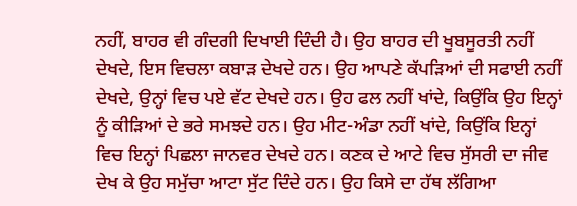ਨਹੀਂ, ਬਾਹਰ ਵੀ ਗੰਦਗੀ ਦਿਖਾਈ ਦਿੰਦੀ ਹੈ। ਉਹ ਬਾਹਰ ਦੀ ਖੂਬਸੂਰਤੀ ਨਹੀਂ ਦੇਖਦੇ, ਇਸ ਵਿਚਲਾ ਕਬਾੜ ਦੇਖਦੇ ਹਨ। ਉਹ ਆਪਣੇ ਕੱਪੜਿਆਂ ਦੀ ਸਫਾਈ ਨਹੀਂ ਦੇਖਦੇ, ਉਨ੍ਹਾਂ ਵਿਚ ਪਏ ਵੱਟ ਦੇਖਦੇ ਹਨ। ਉਹ ਫਲ ਨਹੀਂ ਖਾਂਦੇ, ਕਿਉਂਕਿ ਉਹ ਇਨ੍ਹਾਂ ਨੂੰ ਕੀੜਿਆਂ ਦੇ ਭਰੇ ਸਮਝਦੇ ਹਨ। ਉਹ ਮੀਟ-ਅੰਡਾ ਨਹੀਂ ਖਾਂਦੇ, ਕਿਉਂਕਿ ਇਨ੍ਹਾਂ ਵਿਚ ਇਨ੍ਹਾਂ ਪਿਛਲਾ ਜਾਨਵਰ ਦੇਖਦੇ ਹਨ। ਕਣਕ ਦੇ ਆਟੇ ਵਿਚ ਸੁੱਸਰੀ ਦਾ ਜੀਵ ਦੇਖ ਕੇ ਉਹ ਸਮੁੱਚਾ ਆਟਾ ਸੁੱਟ ਦਿੰਦੇ ਹਨ। ਉਹ ਕਿਸੇ ਦਾ ਹੱਥ ਲੱਗਿਆ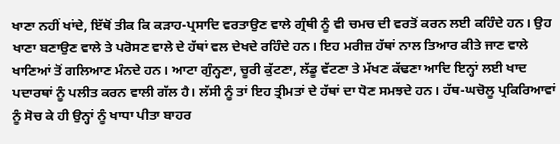ਖਾਣਾ ਨਹੀਂ ਖਾਂਦੇ, ਇੱਥੋਂ ਤੀਕ ਕਿ ਕੜਾਹ-ਪ੍ਰਸਾਦਿ ਵਰਤਾਉਣ ਵਾਲੇ ਗ੍ਰੰਥੀ ਨੂੰ ਵੀ ਚਮਚ ਦੀ ਵਰਤੋਂ ਕਰਨ ਲਈ ਕਹਿੰਦੇ ਹਨ। ਉਹ ਖਾਣਾ ਬਣਾਉਣ ਵਾਲੇ ਤੇ ਪਰੋਸਣ ਵਾਲੇ ਦੇ ਹੱਥਾਂ ਵਲ ਦੇਖਦੇ ਰਹਿੰਦੇ ਹਨ। ਇਹ ਮਰੀਜ਼ ਹੱਥਾਂ ਨਾਲ ਤਿਆਰ ਕੀਤੇ ਜਾਣ ਵਾਲੇ ਖਾਣਿਆਂ ਤੋਂ ਗਲਿਆਣ ਮੰਨਦੇ ਹਨ। ਆਟਾ ਗੁੰਨ੍ਹਣਾ, ਚੂਰੀ ਕੁੱਟਣਾ, ਲੱਡੂ ਵੱਟਣਾ ਤੇ ਮੱਖਣ ਕੱਢਣਾ ਆਦਿ ਇਨ੍ਹਾਂ ਲਈ ਖਾਦ ਪਦਾਰਥਾਂ ਨੂੰ ਪਲੀਤ ਕਰਨ ਵਾਲੀ ਗੱਲ ਹੈ। ਲੱਸੀ ਨੂੰ ਤਾਂ ਇਹ ਤ੍ਰੀਮਤਾਂ ਦੇ ਹੱਥਾਂ ਦਾ ਧੋਣ ਸਮਝਦੇ ਹਨ। ਹੱਥ-ਘਚੋਲੂ ਪ੍ਰਕਿਰਿਆਵਾਂ ਨੂੰ ਸੋਚ ਕੇ ਹੀ ਉਨ੍ਹਾਂ ਨੂੰ ਖਾਧਾ ਪੀਤਾ ਬਾਹਰ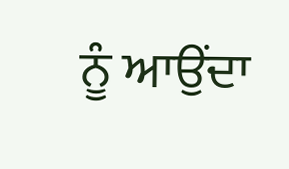ਨੂੰ ਆਉਂਦਾ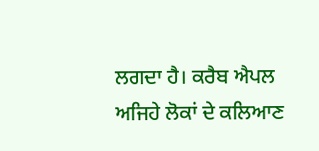ਲਗਦਾ ਹੈ। ਕਰੈਬ ਐਪਲ ਅਜਿਹੇ ਲੋਕਾਂ ਦੇ ਕਲਿਆਣ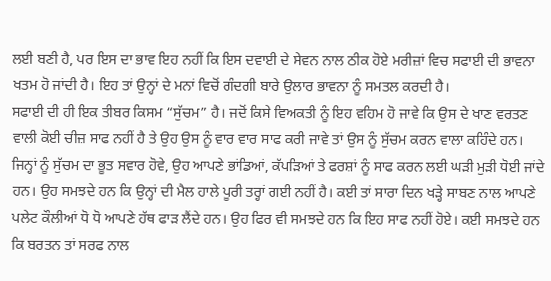ਲਈ ਬਣੀ ਹੈ, ਪਰ ਇਸ ਦਾ ਭਾਵ ਇਹ ਨਹੀਂ ਕਿ ਇਸ ਦਵਾਈ ਦੇ ਸੇਵਨ ਨਾਲ ਠੀਕ ਹੋਏ ਮਰੀਜ਼ਾਂ ਵਿਚ ਸਫਾਈ ਦੀ ਭਾਵਨਾ ਖਤਮ ਹੋ ਜਾਂਦੀ ਹੈ। ਇਹ ਤਾਂ ਉਨ੍ਹਾਂ ਦੇ ਮਨਾਂ ਵਿਚੋਂ ਗੰਦਗੀ ਬਾਰੇ ਉਲਾਰ ਭਾਵਨਾ ਨੂੰ ਸਮਤਲ ਕਰਦੀ ਹੈ।
ਸਫਾਈ ਦੀ ਹੀ ਇਕ ਤੀਬਰ ਕਿਸਮ “ਸੁੱਚਮ” ਹੈ। ਜਦੋਂ ਕਿਸੇ ਵਿਅਕਤੀ ਨੂੰ ਇਹ ਵਹਿਮ ਹੋ ਜਾਵੇ ਕਿ ਉਸ ਦੇ ਖਾਣ ਵਰਤਣ ਵਾਲੀ ਕੋਈ ਚੀਜ਼ ਸਾਫ ਨਹੀਂ ਹੈ ਤੇ ਉਹ ਉਸ ਨੂੰ ਵਾਰ ਵਾਰ ਸਾਫ ਕਰੀ ਜਾਵੇ ਤਾਂ ਉਸ ਨੂੰ ਸੁੱਚਮ ਕਰਨ ਵਾਲਾ ਕਹਿੰਦੇ ਹਨ। ਜਿਨ੍ਹਾਂ ਨੂੰ ਸੁੱਚਮ ਦਾ ਭੂਤ ਸਵਾਰ ਹੋਵੇ, ਉਹ ਆਪਣੇ ਭਾਂਡਿਆਂ, ਕੱਪੜਿਆਂ ਤੇ ਫਰਸ਼ਾਂ ਨੂੰ ਸਾਫ ਕਰਨ ਲਈ ਘੜੀ ਮੁੜੀ ਧੋਈ ਜਾਂਦੇ ਹਨ। ਉਹ ਸਮਝਦੇ ਹਨ ਕਿ ਉਨ੍ਹਾਂ ਦੀ ਮੈਲ ਹਾਲੇ ਪੂਰੀ ਤਰ੍ਹਾਂ ਗਈ ਨਹੀਂ ਹੈ। ਕਈ ਤਾਂ ਸਾਰਾ ਦਿਨ ਖੜ੍ਹੇ ਸਾਬਣ ਨਾਲ ਆਪਣੇ ਪਲੇਟ ਕੌਲੀਆਂ ਧੋ ਧੋ ਆਪਣੇ ਹੱਥ ਫਾੜ ਲੈਂਦੇ ਹਨ। ਉਹ ਫਿਰ ਵੀ ਸਮਝਦੇ ਹਨ ਕਿ ਇਹ ਸਾਫ ਨਹੀਂ ਹੋਏ। ਕਈ ਸਮਝਦੇ ਹਨ ਕਿ ਬਰਤਨ ਤਾਂ ਸਰਫ ਨਾਲ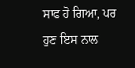ਸਾਫ ਹੋ ਗਿਆ, ਪਰ ਹੁਣ ਇਸ ਨਾਲ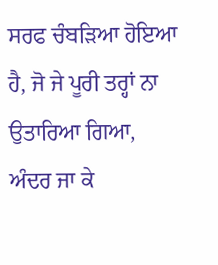ਸਰਫ ਚੰਬੜਿਆ ਹੋਇਆ ਹੈ, ਜੋ ਜੇ ਪੂਰੀ ਤਰ੍ਹਾਂ ਨਾ ਉਤਾਰਿਆ ਗਿਆ, ਅੰਦਰ ਜਾ ਕੇ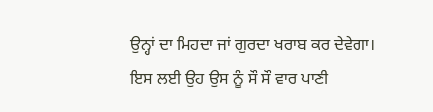ਉਨ੍ਹਾਂ ਦਾ ਮਿਹਦਾ ਜਾਂ ਗੁਰਦਾ ਖਰਾਬ ਕਰ ਦੇਵੇਗਾ। ਇਸ ਲਈ ਉਹ ਉਸ ਨੂੰ ਸੌ ਸੌ ਵਾਰ ਪਾਣੀ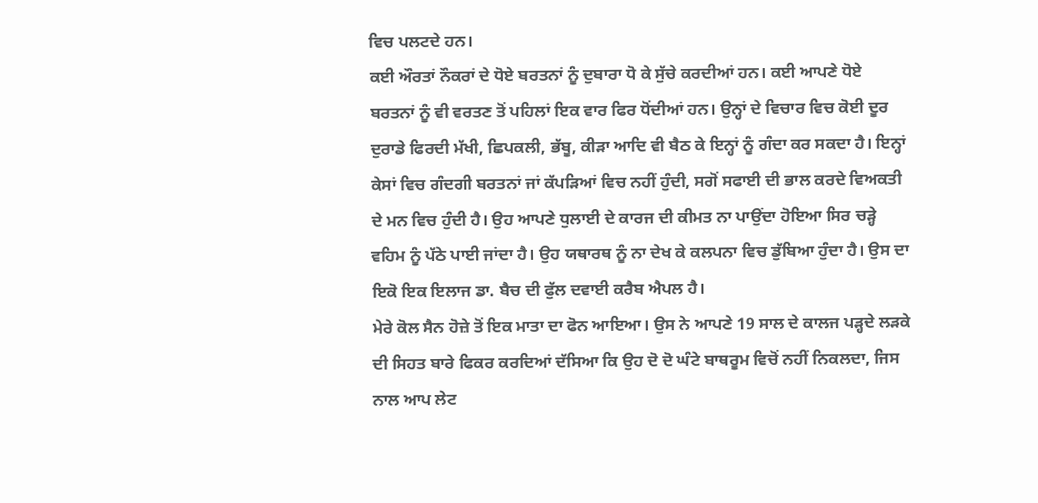ਵਿਚ ਪਲਟਦੇ ਹਨ।
ਕਈ ਔਰਤਾਂ ਨੌਕਰਾਂ ਦੇ ਧੋਏ ਬਰਤਨਾਂ ਨੂੰ ਦੁਬਾਰਾ ਧੋ ਕੇ ਸੁੱਚੇ ਕਰਦੀਆਂ ਹਨ। ਕਈ ਆਪਣੇ ਧੋਏ ਬਰਤਨਾਂ ਨੂੰ ਵੀ ਵਰਤਣ ਤੋਂ ਪਹਿਲਾਂ ਇਕ ਵਾਰ ਫਿਰ ਧੋਂਦੀਆਂ ਹਨ। ਉਨ੍ਹਾਂ ਦੇ ਵਿਚਾਰ ਵਿਚ ਕੋਈ ਦੂਰ ਦੁਰਾਡੇ ਫਿਰਦੀ ਮੱਖੀ, ਛਿਪਕਲੀ, ਭੱਬੂ, ਕੀੜਾ ਆਦਿ ਵੀ ਬੈਠ ਕੇ ਇਨ੍ਹਾਂ ਨੂੰ ਗੰਦਾ ਕਰ ਸਕਦਾ ਹੈ। ਇਨ੍ਹਾਂ ਕੇਸਾਂ ਵਿਚ ਗੰਦਗੀ ਬਰਤਨਾਂ ਜਾਂ ਕੱਪੜਿਆਂ ਵਿਚ ਨਹੀਂ ਹੁੰਦੀ, ਸਗੋਂ ਸਫਾਈ ਦੀ ਭਾਲ ਕਰਦੇ ਵਿਅਕਤੀ ਦੇ ਮਨ ਵਿਚ ਹੁੰਦੀ ਹੈ। ਉਹ ਆਪਣੇ ਧੁਲਾਈ ਦੇ ਕਾਰਜ ਦੀ ਕੀਮਤ ਨਾ ਪਾਉਂਦਾ ਹੋਇਆ ਸਿਰ ਚੜ੍ਹੇ ਵਹਿਮ ਨੂੰ ਪੱਠੇ ਪਾਈ ਜਾਂਦਾ ਹੈ। ਉਹ ਯਥਾਰਥ ਨੂੰ ਨਾ ਦੇਖ ਕੇ ਕਲਪਨਾ ਵਿਚ ਡੁੱਬਿਆ ਹੁੰਦਾ ਹੈ। ਉਸ ਦਾ ਇਕੋ ਇਕ ਇਲਾਜ ਡਾ. ਬੈਚ ਦੀ ਫੁੱਲ ਦਵਾਈ ਕਰੈਬ ਐਪਲ ਹੈ।
ਮੇਰੇ ਕੋਲ ਸੈਨ ਹੋਜ਼ੇ ਤੋਂ ਇਕ ਮਾਤਾ ਦਾ ਫੋਨ ਆਇਆ। ਉਸ ਨੇ ਆਪਣੇ 19 ਸਾਲ ਦੇ ਕਾਲਜ ਪੜ੍ਹਦੇ ਲੜਕੇ ਦੀ ਸਿਹਤ ਬਾਰੇ ਫਿਕਰ ਕਰਦਿਆਂ ਦੱਸਿਆ ਕਿ ਉਹ ਦੋ ਦੋ ਘੰਟੇ ਬਾਥਰੂਮ ਵਿਚੋਂ ਨਹੀਂ ਨਿਕਲਦਾ, ਜਿਸ ਨਾਲ ਆਪ ਲੇਟ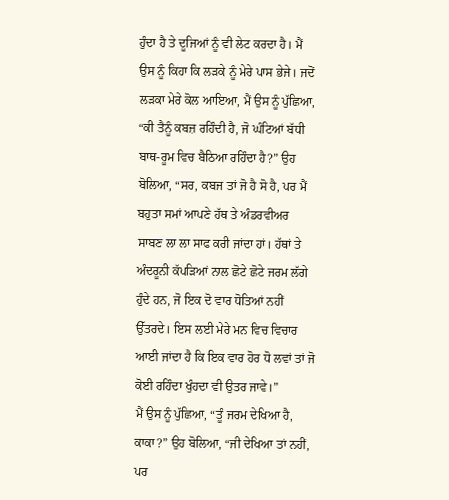ਹੁੰਦਾ ਹੈ ਤੇ ਦੂਜਿਆਂ ਨੂੰ ਵੀ ਲੇਟ ਕਰਦਾ ਹੈ। ਮੈਂ ਉਸ ਨੂੰ ਕਿਹਾ ਕਿ ਲੜਕੇ ਨੂੰ ਮੇਰੇ ਪਾਸ ਭੇਜੇ। ਜਦੋਂ ਲੜਕਾ ਮੇਰੇ ਕੋਲ ਆਇਆ, ਮੈਂ ਉਸ ਨੂੰ ਪੁੱਛਿਆ, “ਕੀ ਤੈਨੂੰ ਕਬਜ਼ ਰਹਿੰਦੀ ਹੈ, ਜੋ ਘੰਟਿਆਂ ਬੱਧੀ ਬਾਥ-ਰੂਮ ਵਿਚ ਬੈਠਿਆ ਰਹਿੰਦਾ ਹੈ?” ਉਹ ਬੋਲਿਆ, “ਸਰ, ਕਬਜ ਤਾਂ ਜੋ ਹੈ ਸੋ ਹੈ, ਪਰ ਮੈਂ ਬਹੁਤਾ ਸਮਾਂ ਆਪਣੇ ਹੱਥ ਤੇ ਅੰਡਰਵੀਅਰ ਸਾਬਣ ਲਾ ਲਾ ਸਾਫ ਕਰੀ ਜਾਂਦਾ ਹਾਂ। ਹੱਥਾਂ ਤੇ ਅੰਦਰੂਨੀ ਕੱਪੜਿਆਂ ਨਾਲ ਛੋਟੇ ਛੋਟੇ ਜਰਮ ਲੱਗੇ ਹੁੰਦੇ ਹਨ, ਜੋ ਇਕ ਦੋ ਵਾਰ ਧੋਤਿਆਂ ਨਹੀਂ ਉੱਤਰਦੇ। ਇਸ ਲਈ ਮੇਰੇ ਮਨ ਵਿਚ ਵਿਚਾਰ ਆਈ ਜਾਂਦਾ ਹੈ ਕਿ ਇਕ ਵਾਰ ਹੋਰ ਧੋ ਲਵਾਂ ਤਾਂ ਜੋ ਕੋਈ ਰਹਿੰਦਾ ਖੁੰਹਦਾ ਵੀ ਉਤਰ ਜਾਵੇ।”
ਮੈਂ ਉਸ ਨੂੰ ਪੁੱਛਿਆ, “ਤੂੰ ਜਰਮ ਦੇਖਿਆ ਹੈ, ਕਾਕਾ?” ਉਹ ਬੋਲਿਆ, “ਜੀ ਦੇਖਿਆ ਤਾਂ ਨਹੀਂ, ਪਰ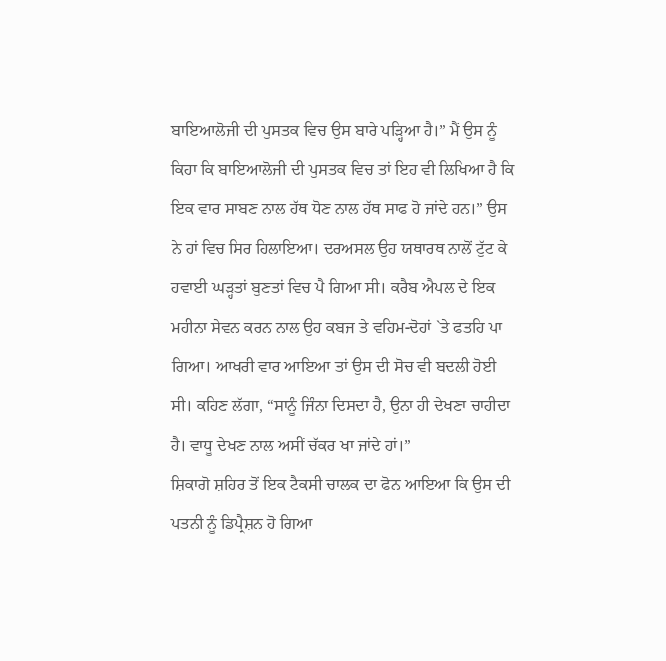ਬਾਇਆਲੋਜੀ ਦੀ ਪੁਸਤਕ ਵਿਚ ਉਸ ਬਾਰੇ ਪੜ੍ਹਿਆ ਹੈ।” ਮੈਂ ਉਸ ਨੂੰ ਕਿਹਾ ਕਿ ਬਾਇਆਲੋਜੀ ਦੀ ਪੁਸਤਕ ਵਿਚ ਤਾਂ ਇਹ ਵੀ ਲਿਖਿਆ ਹੈ ਕਿ ਇਕ ਵਾਰ ਸਾਬਣ ਨਾਲ ਹੱਥ ਧੋਣ ਨਾਲ ਹੱਥ ਸਾਫ ਹੋ ਜਾਂਦੇ ਹਨ।” ਉਸ ਨੇ ਹਾਂ ਵਿਚ ਸਿਰ ਹਿਲਾਇਆ। ਦਰਅਸਲ ਉਹ ਯਥਾਰਥ ਨਾਲੋਂ ਟੁੱਟ ਕੇ ਹਵਾਈ ਘੜ੍ਹਤਾਂ ਬੁਣਤਾਂ ਵਿਚ ਪੈ ਗਿਆ ਸੀ। ਕਰੈਬ ਐਪਲ ਦੇ ਇਕ ਮਹੀਨਾ ਸੇਵਨ ਕਰਨ ਨਾਲ ਉਹ ਕਬਜ ਤੇ ਵਹਿਮ-ਦੋਹਾਂ `ਤੇ ਫਤਹਿ ਪਾ ਗਿਆ। ਆਖਰੀ ਵਾਰ ਆਇਆ ਤਾਂ ਉਸ ਦੀ ਸੋਚ ਵੀ ਬਦਲੀ ਹੋਈ ਸੀ। ਕਹਿਣ ਲੱਗਾ, “ਸਾਨੂੰ ਜਿੰਨਾ ਦਿਸਦਾ ਹੈ, ਉਨਾ ਹੀ ਦੇਖਣਾ ਚਾਹੀਦਾ ਹੈ। ਵਾਧੂ ਦੇਖਣ ਨਾਲ ਅਸੀਂ ਚੱਕਰ ਖਾ ਜਾਂਦੇ ਹਾਂ।”
ਸ਼ਿਕਾਗੋ ਸ਼ਹਿਰ ਤੋਂ ਇਕ ਟੈਕਸੀ ਚਾਲਕ ਦਾ ਫੋਨ ਆਇਆ ਕਿ ਉਸ ਦੀ ਪਤਨੀ ਨੂੰ ਡਿਪ੍ਰੈਸ਼ਨ ਹੋ ਗਿਆ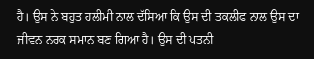ਹੈ। ਉਸ ਨੇ ਬਹੁਤ ਹਲੀਮੀ ਨਾਲ ਦੱਸਿਆ ਕਿ ਉਸ ਦੀ ਤਕਲੀਫ ਨਾਲ ਉਸ ਦਾ ਜੀਵਨ ਨਰਕ ਸਮਾਨ ਬਣ ਗਿਆ ਹੈ। ਉਸ ਦੀ ਪਤਨੀ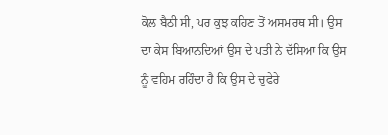ਕੋਲ ਬੈਠੀ ਸੀ, ਪਰ ਕੁਝ ਕਹਿਣ ਤੋਂ ਅਸਮਰਥ ਸੀ। ਉਸ ਦਾ ਕੇਸ ਬਿਆਨਦਿਆਂ ਉਸ ਦੇ ਪਤੀ ਨੇ ਦੱਸਿਆ ਕਿ ਉਸ ਨੂੰ ਵਹਿਮ ਰਹਿੰਦਾ ਹੈ ਕਿ ਉਸ ਦੇ ਚੁਫੇਰੇ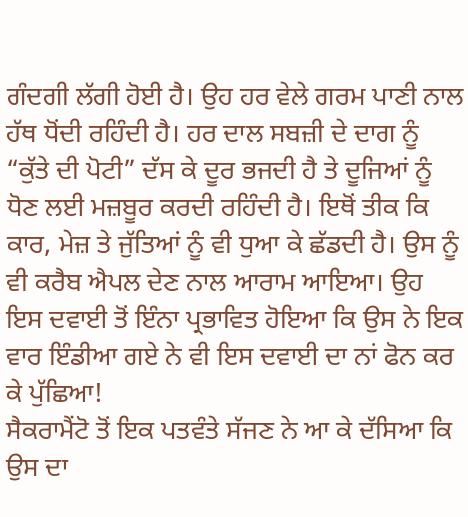ਗੰਦਗੀ ਲੱਗੀ ਹੋਈ ਹੈ। ਉਹ ਹਰ ਵੇਲੇ ਗਰਮ ਪਾਣੀ ਨਾਲ ਹੱਥ ਧੋਂਦੀ ਰਹਿੰਦੀ ਹੈ। ਹਰ ਦਾਲ ਸਬਜ਼ੀ ਦੇ ਦਾਗ ਨੂੰ “ਕੁੱਤੇ ਦੀ ਪੋਟੀ” ਦੱਸ ਕੇ ਦੂਰ ਭਜਦੀ ਹੈ ਤੇ ਦੂਜਿਆਂ ਨੂੰ ਧੋਣ ਲਈ ਮਜ਼ਬੂਰ ਕਰਦੀ ਰਹਿੰਦੀ ਹੈ। ਇਥੋਂ ਤੀਕ ਕਿ ਕਾਰ, ਮੇਜ਼ ਤੇ ਜੁੱਤਿਆਂ ਨੂੰ ਵੀ ਧੁਆ ਕੇ ਛੱਡਦੀ ਹੈ। ਉਸ ਨੂੰ ਵੀ ਕਰੈਬ ਐਪਲ ਦੇਣ ਨਾਲ ਆਰਾਮ ਆਇਆ। ਉਹ ਇਸ ਦਵਾਈ ਤੋਂ ਇੰਨਾ ਪ੍ਰਭਾਵਿਤ ਹੋਇਆ ਕਿ ਉਸ ਨੇ ਇਕ ਵਾਰ ਇੰਡੀਆ ਗਏ ਨੇ ਵੀ ਇਸ ਦਵਾਈ ਦਾ ਨਾਂ ਫੋਨ ਕਰ ਕੇ ਪੁੱਛਿਆ!
ਸੈਕਰਾਮੈਂਟੋ ਤੋਂ ਇਕ ਪਤਵੰਤੇ ਸੱਜਣ ਨੇ ਆ ਕੇ ਦੱਸਿਆ ਕਿ ਉਸ ਦਾ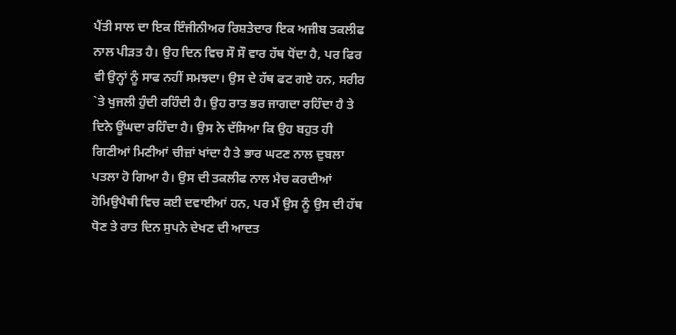ਪੈਂਤੀ ਸਾਲ ਦਾ ਇਕ ਇੰਜੀਨੀਅਰ ਰਿਸ਼ਤੇਦਾਰ ਇਕ ਅਜੀਬ ਤਕਲੀਫ ਨਾਲ ਪੀੜਤ ਹੈ। ਉਹ ਦਿਨ ਵਿਚ ਸੌ ਸੌ ਵਾਰ ਹੱਥ ਧੋਂਦਾ ਹੈ, ਪਰ ਫਿਰ ਵੀ ਉਨ੍ਹਾਂ ਨੂੰ ਸਾਫ ਨਹੀਂ ਸਮਝਦਾ। ਉਸ ਦੇ ਹੱਥ ਫਟ ਗਏ ਹਨ, ਸਰੀਰ `ਤੇ ਖੁਜਲੀ ਹੁੰਦੀ ਰਹਿੰਦੀ ਹੈ। ਉਹ ਰਾਤ ਭਰ ਜਾਗਦਾ ਰਹਿੰਦਾ ਹੈ ਤੇ ਦਿਨੇ ਊਂਘਦਾ ਰਹਿੰਦਾ ਹੈ। ਉਸ ਨੇ ਦੱਸਿਆ ਕਿ ਉਹ ਬਹੁਤ ਹੀ ਗਿਣੀਆਂ ਮਿਣੀਆਂ ਚੀਜ਼ਾਂ ਖਾਂਦਾ ਹੈ ਤੇ ਭਾਰ ਘਟਣ ਨਾਲ ਦੁਬਲਾ ਪਤਲਾ ਹੋ ਗਿਆ ਹੈ। ਉਸ ਦੀ ਤਕਲੀਫ ਨਾਲ ਮੈਚ ਕਰਦੀਆਂ ਹੋਮਿਉਪੈਥੀ ਵਿਚ ਕਈ ਦਵਾਈਆਂ ਹਨ, ਪਰ ਮੈਂ ਉਸ ਨੂੰ ਉਸ ਦੀ ਹੱਥ ਧੋਣ ਤੇ ਰਾਤ ਦਿਨ ਸੁਪਨੇ ਦੇਖਣ ਦੀ ਆਦਤ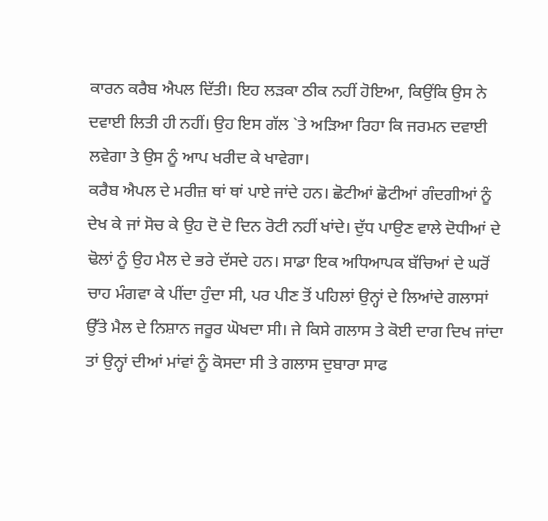ਕਾਰਨ ਕਰੈਬ ਐਪਲ ਦਿੱਤੀ। ਇਹ ਲੜਕਾ ਠੀਕ ਨਹੀਂ ਹੋਇਆ, ਕਿਉਂਕਿ ਉਸ ਨੇ ਦਵਾਈ ਲਿਤੀ ਹੀ ਨਹੀਂ। ਉਹ ਇਸ ਗੱਲ `ਤੇ ਅੜਿਆ ਰਿਹਾ ਕਿ ਜਰਮਨ ਦਵਾਈ ਲਵੇਗਾ ਤੇ ਉਸ ਨੂੰ ਆਪ ਖਰੀਦ ਕੇ ਖਾਵੇਗਾ।
ਕਰੈਬ ਐਪਲ ਦੇ ਮਰੀਜ਼ ਥਾਂ ਥਾਂ ਪਾਏ ਜਾਂਦੇ ਹਨ। ਛੋਟੀਆਂ ਛੋਟੀਆਂ ਗੰਦਗੀਆਂ ਨੂੰ ਦੇਖ ਕੇ ਜਾਂ ਸੋਚ ਕੇ ਉਹ ਦੋ ਦੋ ਦਿਨ ਰੋਟੀ ਨਹੀਂ ਖਾਂਦੇ। ਦੁੱਧ ਪਾਉਣ ਵਾਲੇ ਦੋਧੀਆਂ ਦੇ ਢੋਲਾਂ ਨੂੰ ਉਹ ਮੈਲ ਦੇ ਭਰੇ ਦੱਸਦੇ ਹਨ। ਸਾਡਾ ਇਕ ਅਧਿਆਪਕ ਬੱਚਿਆਂ ਦੇ ਘਰੋਂ ਚਾਹ ਮੰਗਵਾ ਕੇ ਪੀਂਦਾ ਹੁੰਦਾ ਸੀ, ਪਰ ਪੀਣ ਤੋਂ ਪਹਿਲਾਂ ਉਨ੍ਹਾਂ ਦੇ ਲਿਆਂਦੇ ਗਲਾਸਾਂ ਉੱਤੇ ਮੈਲ ਦੇ ਨਿਸ਼ਾਨ ਜਰੂਰ ਘੋਖਦਾ ਸੀ। ਜੇ ਕਿਸੇ ਗਲਾਸ ਤੇ ਕੋਈ ਦਾਗ ਦਿਖ ਜਾਂਦਾ ਤਾਂ ਉਨ੍ਹਾਂ ਦੀਆਂ ਮਾਂਵਾਂ ਨੂੰ ਕੋਸਦਾ ਸੀ ਤੇ ਗਲਾਸ ਦੁਬਾਰਾ ਸਾਫ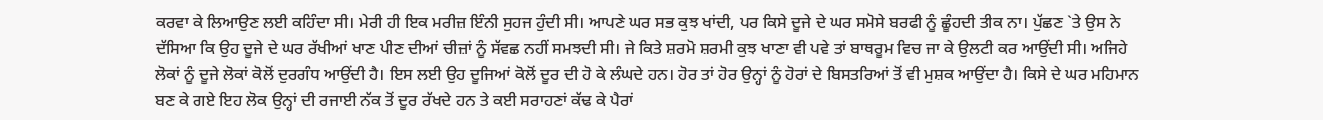ਕਰਵਾ ਕੇ ਲਿਆਉਣ ਲਈ ਕਹਿੰਦਾ ਸੀ। ਮੇਰੀ ਹੀ ਇਕ ਮਰੀਜ਼ ਇੰਨੀ ਸੁਹਜ ਹੁੰਦੀ ਸੀ। ਆਪਣੇ ਘਰ ਸਭ ਕੁਝ ਖਾਂਦੀ, ਪਰ ਕਿਸੇ ਦੂਜੇ ਦੇ ਘਰ ਸਮੋਸੇ ਬਰਫੀ ਨੂੰ ਛੂੰਹਦੀ ਤੀਕ ਨਾ। ਪੁੱਛਣ `ਤੇ ਉਸ ਨੇ ਦੱਸਿਆ ਕਿ ਉਹ ਦੂਜੇ ਦੇ ਘਰ ਰੱਖੀਆਂ ਖਾਣ ਪੀਣ ਦੀਆਂ ਚੀਜ਼ਾਂ ਨੂੰ ਸੱਵਛ ਨਹੀਂ ਸਮਝਦੀ ਸੀ। ਜੇ ਕਿਤੇ ਸ਼ਰਮੋ ਸ਼ਰਮੀ ਕੁਝ ਖਾਣਾ ਵੀ ਪਵੇ ਤਾਂ ਬਾਥਰੂਮ ਵਿਚ ਜਾ ਕੇ ਉਲਟੀ ਕਰ ਆਉਂਦੀ ਸੀ। ਅਜਿਹੇ ਲੋਕਾਂ ਨੂੰ ਦੂਜੇ ਲੋਕਾਂ ਕੋਲੋਂ ਦੁਰਗੰਧ ਆਉਂਦੀ ਹੈ। ਇਸ ਲਈ ਉਹ ਦੂਜਿਆਂ ਕੋਲੋਂ ਦੂਰ ਦੀ ਹੋ ਕੇ ਲੰਘਦੇ ਹਨ। ਹੋਰ ਤਾਂ ਹੋਰ ਉਨ੍ਹਾਂ ਨੂੰ ਹੋਰਾਂ ਦੇ ਬਿਸਤਰਿਆਂ ਤੋਂ ਵੀ ਮੁਸ਼ਕ ਆਉਂਦਾ ਹੈ। ਕਿਸੇ ਦੇ ਘਰ ਮਹਿਮਾਨ ਬਣ ਕੇ ਗਏ ਇਹ ਲੋਕ ਉਨ੍ਹਾਂ ਦੀ ਰਜਾਈ ਨੱਕ ਤੋਂ ਦੂਰ ਰੱਖਦੇ ਹਨ ਤੇ ਕਈ ਸਰਾਹਣਾਂ ਕੱਢ ਕੇ ਪੈਰਾਂ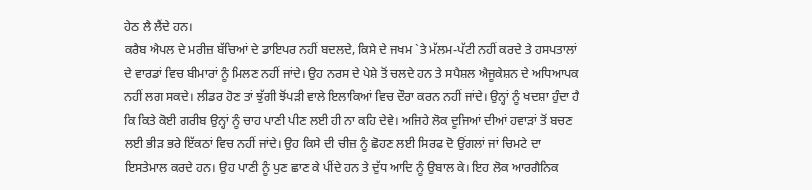ਹੇਠ ਲੈ ਲੈਂਦੇ ਹਨ।
ਕਰੈਬ ਐਪਲ ਦੇ ਮਰੀਜ਼ ਬੱਚਿਆਂ ਦੇ ਡਾਇਪਰ ਨਹੀਂ ਬਦਲਦੇ, ਕਿਸੇ ਦੇ ਜਖਮ `ਤੇ ਮੱਲਮ-ਪੱਟੀ ਨਹੀਂ ਕਰਦੇ ਤੇ ਹਸਪਤਾਲਾਂ ਦੇ ਵਾਰਡਾਂ ਵਿਚ ਬੀਮਾਰਾਂ ਨੂੰ ਮਿਲਣ ਨਹੀਂ ਜਾਂਦੇ। ਉਹ ਨਰਸ ਦੇ ਪੇਸ਼ੇ ਤੋਂ ਚਲਦੇ ਹਨ ਤੇ ਸਪੈਸ਼ਲ ਐਜੂਕੇਸ਼ਨ ਦੇ ਅਧਿਆਪਕ ਨਹੀਂ ਲਗ ਸਕਦੇ। ਲੀਡਰ ਹੋਣ ਤਾਂ ਝੁੱਗੀ ਝੋਂਪੜੀ ਵਾਲੇ ਇਲਾਕਿਆਂ ਵਿਚ ਦੌਰਾ ਕਰਨ ਨਹੀਂ ਜਾਂਦੇ। ਉਨ੍ਹਾਂ ਨੂੰ ਖਦਸ਼ਾ ਹੁੰਦਾ ਹੈ ਕਿ ਕਿਤੇ ਕੋਈ ਗਰੀਬ ਉਨ੍ਹਾਂ ਨੂੰ ਚਾਹ ਪਾਣੀ ਪੀਣ ਲਈ ਹੀ ਨਾ ਕਹਿ ਦੇਵੇ। ਅਜਿਹੇ ਲੋਕ ਦੂਜਿਆਂ ਦੀਆਂ ਹਵਾੜਾਂ ਤੋਂ ਬਚਣ ਲਈ ਭੀੜ ਭਰੇ ਇੱਕਠਾਂ ਵਿਚ ਨਹੀਂ ਜਾਂਦੇ। ਉਹ ਕਿਸੇ ਦੀ ਚੀਜ਼ ਨੂੰ ਛੋਹਣ ਲਈ ਸਿਰਫ ਦੋ ਉਂਗਲਾਂ ਜਾਂ ਚਿਮਟੇ ਦਾ ਇਸਤੇਮਾਲ ਕਰਦੇ ਹਨ। ਉਹ ਪਾਣੀ ਨੂੰ ਪੁਣ ਛਾਣ ਕੇ ਪੀਂਦੇ ਹਨ ਤੇ ਦੁੱਧ ਆਦਿ ਨੂੰ ਉਬਾਲ ਕੇ। ਇਹ ਲੋਕ ਆਰਗੈਨਿਕ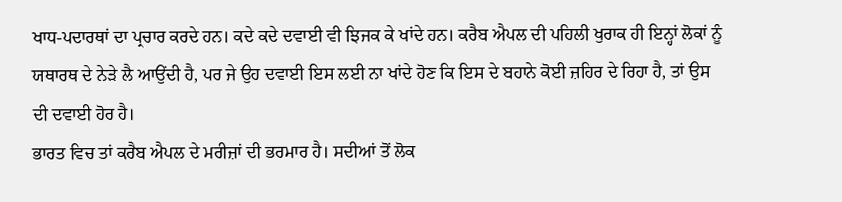ਖਾਧ-ਪਦਾਰਥਾਂ ਦਾ ਪ੍ਰਚਾਰ ਕਰਦੇ ਹਨ। ਕਦੇ ਕਦੇ ਦਵਾਈ ਵੀ ਝਿਜਕ ਕੇ ਖਾਂਦੇ ਹਨ। ਕਰੈਬ ਐਪਲ ਦੀ ਪਹਿਲੀ ਖੁਰਾਕ ਹੀ ਇਨ੍ਹਾਂ ਲੋਕਾਂ ਨੂੰ ਯਥਾਰਥ ਦੇ ਨੇੜੇ ਲੈ ਆਉਂਦੀ ਹੈ, ਪਰ ਜੇ ਉਹ ਦਵਾਈ ਇਸ ਲਈ ਨਾ ਖਾਂਦੇ ਹੋਣ ਕਿ ਇਸ ਦੇ ਬਹਾਨੇ ਕੋਈ ਜ਼ਹਿਰ ਦੇ ਰਿਹਾ ਹੈ, ਤਾਂ ਉਸ ਦੀ ਦਵਾਈ ਹੋਰ ਹੈ।
ਭਾਰਤ ਵਿਚ ਤਾਂ ਕਰੈਬ ਐਪਲ ਦੇ ਮਰੀਜ਼ਾਂ ਦੀ ਭਰਮਾਰ ਹੈ। ਸਦੀਆਂ ਤੋਂ ਲੋਕ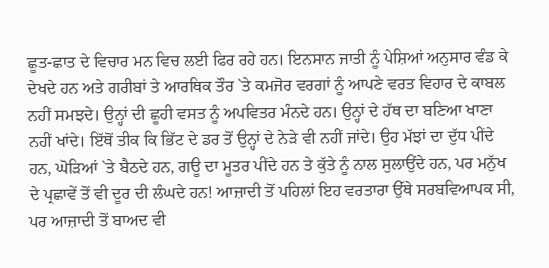ਛੂਤ-ਛਾਤ ਦੇ ਵਿਚਾਰ ਮਨ ਵਿਚ ਲਈ ਫਿਰ ਰਹੇ ਹਨ। ਇਨਸਾਨ ਜਾਤੀ ਨੂੰ ਪੇਸ਼ਿਆਂ ਅਨੁਸਾਰ ਵੰਡ ਕੇ ਦੇਖਦੇ ਹਨ ਅਤੇ ਗਰੀਬਾਂ ਤੇ ਆਰਥਿਕ ਤੌਰ `ਤੇ ਕਮਜੋਰ ਵਰਗਾਂ ਨੂੰ ਆਪਣੇ ਵਰਤ ਵਿਹਾਰ ਦੇ ਕਾਬਲ ਨਹੀਂ ਸਮਝਦੇ। ਉਨ੍ਹਾਂ ਦੀ ਛੂਹੀ ਵਸਤ ਨੂੰ ਅਪਵਿਤਰ ਮੰਨਦੇ ਹਨ। ਉਨ੍ਹਾਂ ਦੇ ਹੱਥ ਦਾ ਬਣਿਆ ਖਾਣਾ ਨਹੀਂ ਖਾਂਦੇ। ਇੱਥੋਂ ਤੀਕ ਕਿ ਭਿੱਟ ਦੇ ਡਰ ਤੋਂ ਉਨ੍ਹਾਂ ਦੇ ਨੇੜੇ ਵੀ ਨਹੀਂ ਜਾਂਦੇ। ਉਹ ਮੱਝਾਂ ਦਾ ਦੁੱਧ ਪੀਂਦੇ ਹਨ, ਘੋੜਿਆਂ `ਤੇ ਬੈਠਦੇ ਹਨ, ਗਊ ਦਾ ਮੂਤਰ ਪੀਂਦੇ ਹਨ ਤੇ ਕੁੱਤੇ ਨੂੰ ਨਾਲ ਸੁਲਾਉਂਦੇ ਹਨ, ਪਰ ਮਨੁੱਖ ਦੇ ਪ੍ਰਛਾਵੇਂ ਤੋਂ ਵੀ ਦੂਰ ਦੀ ਲੰਘਦੇ ਹਨ! ਆਜ਼ਾਦੀ ਤੋਂ ਪਹਿਲਾਂ ਇਹ ਵਰਤਾਰਾ ਉੱਥੇ ਸਰਬਵਿਆਪਕ ਸੀ, ਪਰ ਆਜ਼ਾਦੀ ਤੋਂ ਬਾਅਦ ਵੀ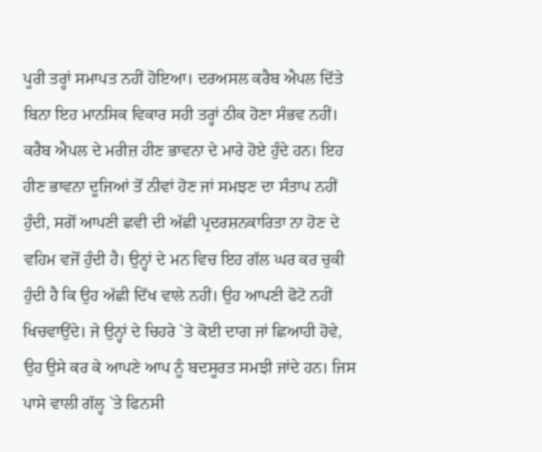ਪੂਰੀ ਤਰ੍ਹਾਂ ਸਮਾਪਤ ਨਹੀਂ ਹੋਇਆ। ਦਰਅਸਲ ਕਰੈਬ ਐਪਲ ਦਿੱਤੇ ਬਿਨਾ ਇਹ ਮਾਨਸਿਕ ਵਿਕਾਰ ਸਹੀ ਤਰ੍ਹਾਂ ਠੀਕ ਹੋਣਾ ਸੰਭਵ ਨਹੀਂ।
ਕਰੈਬ ਐਪਲ ਦੇ ਮਰੀਜ਼ ਹੀਣ ਭਾਵਨਾ ਦੇ ਮਾਰੇ ਹੋਏ ਹੁੰਦੇ ਹਨ। ਇਹ ਹੀਣ ਭਾਵਨਾ ਦੂਜਿਆਂ ਤੋਂ ਨੀਵਾਂ ਹੋਣ ਜਾਂ ਸਮਝਣ ਦਾ ਸੰਤਾਪ ਨਹੀਂ ਹੁੰਦੀ, ਸਗੋਂ ਆਪਣੀ ਛਵੀ ਦੀ ਅੱਛੀ ਪ੍ਰਦਰਸ਼ਨਕਾਰਿਤਾ ਨਾ ਹੋਣ ਦੇ ਵਹਿਮ ਵਜੋਂ ਹੁੰਦੀ ਹੈ। ਉਨ੍ਹਾਂ ਦੇ ਮਨ ਵਿਚ ਇਹ ਗੱਲ ਘਰ ਕਰ ਚੁਕੀ ਹੁੰਦੀ ਹੈ ਕਿ ਉਹ ਅੱਛੀ ਦਿੱਖ ਵਾਲੇ ਨਹੀਂ। ਉਹ ਆਪਣੀ ਫੋਟੋ ਨਹੀਂ ਖਿਚਵਾਉਂਦੇ। ਜੇ ਉਨ੍ਹਾਂ ਦੇ ਚਿਹਰੇ `ਤੇ ਕੋਈ ਦਾਗ ਜਾਂ ਛਿਆਹੀ ਹੋਵੇ, ਉਹ ਉਸੇ ਕਰ ਕੇ ਆਪਣੇ ਆਪ ਨੂੰ ਬਦਸੂਰਤ ਸਮਝੀ ਜਾਂਦੇ ਹਨ। ਜਿਸ ਪਾਸੇ ਵਾਲੀ ਗੱਲ੍ਹ `ਤੇ ਫਿਨਸੀ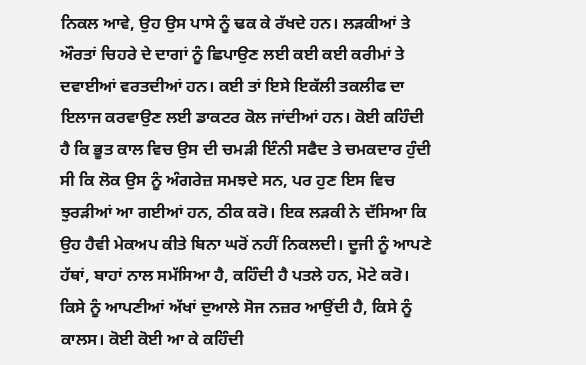ਨਿਕਲ ਆਵੇ, ਉਹ ਉਸ ਪਾਸੇ ਨੂੰ ਢਕ ਕੇ ਰੱਖਦੇ ਹਨ। ਲੜਕੀਆਂ ਤੇ ਔਰਤਾਂ ਚਿਹਰੇ ਦੇ ਦਾਗਾਂ ਨੂੰ ਛਿਪਾਉਣ ਲਈ ਕਈ ਕਈ ਕਰੀਮਾਂ ਤੇ ਦਵਾਈਆਂ ਵਰਤਦੀਆਂ ਹਨ। ਕਈ ਤਾਂ ਇਸੇ ਇਕੱਲੀ ਤਕਲੀਫ ਦਾ ਇਲਾਜ ਕਰਵਾਉਣ ਲਈ ਡਾਕਟਰ ਕੋਲ ਜਾਂਦੀਆਂ ਹਨ। ਕੋਈ ਕਹਿੰਦੀ ਹੈ ਕਿ ਭੂਤ ਕਾਲ ਵਿਚ ਉਸ ਦੀ ਚਮੜੀ ਇੰਨੀ ਸਫੈਦ ਤੇ ਚਮਕਦਾਰ ਹੁੰਦੀ ਸੀ ਕਿ ਲੋਕ ਉਸ ਨੂੰ ਅੰਗਰੇਜ਼ ਸਮਝਦੇ ਸਨ, ਪਰ ਹੁਣ ਇਸ ਵਿਚ ਝੁਰੜੀਆਂ ਆ ਗਈਆਂ ਹਨ, ਠੀਕ ਕਰੋ। ਇਕ ਲੜਕੀ ਨੇ ਦੱਸਿਆ ਕਿ ਉਹ ਹੈਵੀ ਮੇਕਅਪ ਕੀਤੇ ਬਿਨਾ ਘਰੋਂ ਨਹੀਂ ਨਿਕਲਦੀ। ਦੂਜੀ ਨੂੰ ਆਪਣੇ ਹੱਥਾਂ, ਬਾਹਾਂ ਨਾਲ ਸਮੱਸਿਆ ਹੈ, ਕਹਿੰਦੀ ਹੈ ਪਤਲੇ ਹਨ, ਮੋਟੇ ਕਰੋ। ਕਿਸੇ ਨੂੰ ਆਪਣੀਆਂ ਅੱਖਾਂ ਦੁਆਲੇ ਸੋਜ ਨਜ਼ਰ ਆਉਂਦੀ ਹੈ, ਕਿਸੇ ਨੂੰ ਕਾਲਸ। ਕੋਈ ਕੋਈ ਆ ਕੇ ਕਹਿੰਦੀ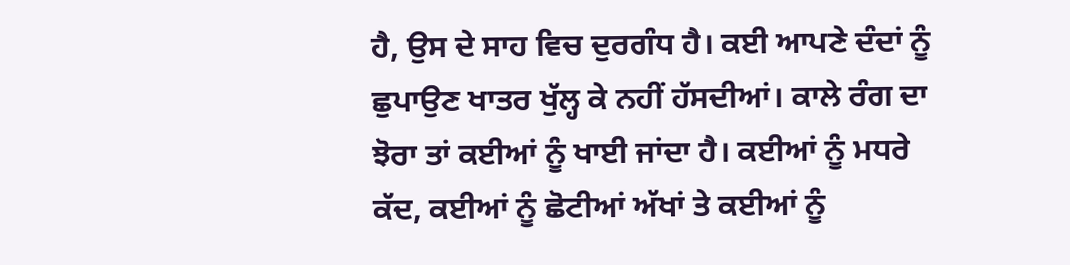ਹੈ, ਉਸ ਦੇ ਸਾਹ ਵਿਚ ਦੁਰਗੰਧ ਹੈ। ਕਈ ਆਪਣੇ ਦੰਦਾਂ ਨੂੰ ਛੁਪਾਉਣ ਖਾਤਰ ਖੁੱਲ੍ਹ ਕੇ ਨਹੀਂ ਹੱਸਦੀਆਂ। ਕਾਲੇ ਰੰਗ ਦਾ ਝੋਰਾ ਤਾਂ ਕਈਆਂ ਨੂੰ ਖਾਈ ਜਾਂਦਾ ਹੈ। ਕਈਆਂ ਨੂੰ ਮਧਰੇ ਕੱਦ, ਕਈਆਂ ਨੂੰ ਛੋਟੀਆਂ ਅੱਖਾਂ ਤੇ ਕਈਆਂ ਨੂੰ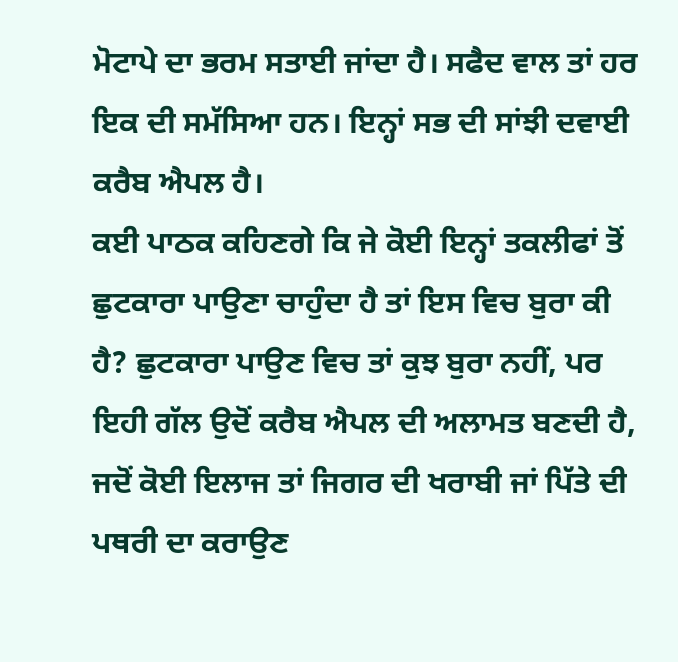ਮੋਟਾਪੇ ਦਾ ਭਰਮ ਸਤਾਈ ਜਾਂਦਾ ਹੈ। ਸਫੈਦ ਵਾਲ ਤਾਂ ਹਰ ਇਕ ਦੀ ਸਮੱਸਿਆ ਹਨ। ਇਨ੍ਹਾਂ ਸਭ ਦੀ ਸਾਂਝੀ ਦਵਾਈ ਕਰੈਬ ਐਪਲ ਹੈ।
ਕਈ ਪਾਠਕ ਕਹਿਣਗੇ ਕਿ ਜੇ ਕੋਈ ਇਨ੍ਹਾਂ ਤਕਲੀਫਾਂ ਤੋਂ ਛੁਟਕਾਰਾ ਪਾਉਣਾ ਚਾਹੁੰਦਾ ਹੈ ਤਾਂ ਇਸ ਵਿਚ ਬੁਰਾ ਕੀ ਹੈ? ਛੁਟਕਾਰਾ ਪਾਉਣ ਵਿਚ ਤਾਂ ਕੁਝ ਬੁਰਾ ਨਹੀਂ, ਪਰ ਇਹੀ ਗੱਲ ਉਦੋਂ ਕਰੈਬ ਐਪਲ ਦੀ ਅਲਾਮਤ ਬਣਦੀ ਹੈ, ਜਦੋਂ ਕੋਈ ਇਲਾਜ ਤਾਂ ਜਿਗਰ ਦੀ ਖਰਾਬੀ ਜਾਂ ਪਿੱਤੇ ਦੀ ਪਥਰੀ ਦਾ ਕਰਾਉਣ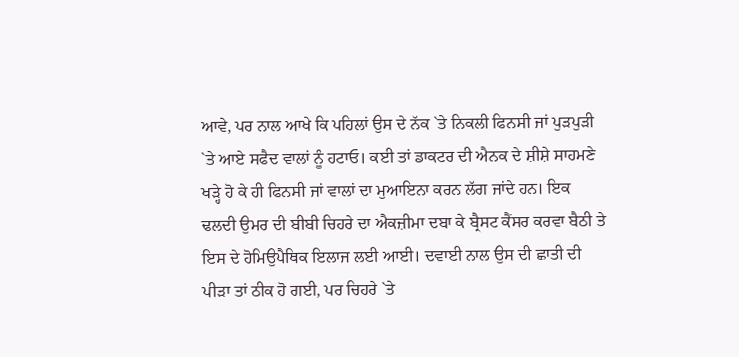ਆਵੇ, ਪਰ ਨਾਲ ਆਖੇ ਕਿ ਪਹਿਲਾਂ ਉਸ ਦੇ ਨੱਕ `ਤੇ ਨਿਕਲੀ ਫਿਨਸੀ ਜਾਂ ਪੁੜਪੁੜੀ `ਤੇ ਆਏ ਸਫੈਦ ਵਾਲਾਂ ਨੂੰ ਹਟਾਓ। ਕਈ ਤਾਂ ਡਾਕਟਰ ਦੀ ਐਨਕ ਦੇ ਸ਼ੀਸ਼ੇ ਸਾਹਮਣੇ ਖੜ੍ਹੇ ਹੋ ਕੇ ਹੀ ਫਿਨਸੀ ਜਾਂ ਵਾਲਾਂ ਦਾ ਮੁਆਇਨਾ ਕਰਨ ਲੱਗ ਜਾਂਦੇ ਹਨ। ਇਕ ਢਲਦੀ ਉਮਰ ਦੀ ਬੀਬੀ ਚਿਹਰੇ ਦਾ ਐਕਜ਼ੀਮਾ ਦਬਾ ਕੇ ਬ੍ਰੈਸਟ ਕੈਂਸਰ ਕਰਵਾ ਬੈਠੀ ਤੇ ਇਸ ਦੇ ਹੋਮਿਉਪੈਥਿਕ ਇਲਾਜ ਲਈ ਆਈ। ਦਵਾਈ ਨਾਲ ਉਸ ਦੀ ਛਾਤੀ ਦੀ ਪੀੜਾ ਤਾਂ ਠੀਕ ਹੋ ਗਈ, ਪਰ ਚਿਹਰੇ `ਤੇ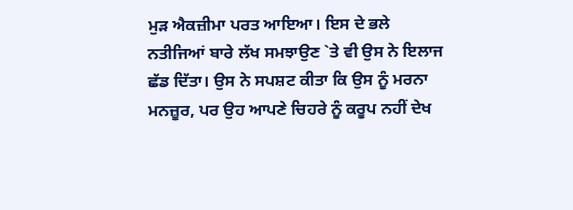ਮੁੜ ਐਕਜ਼ੀਮਾ ਪਰਤ ਆਇਆ। ਇਸ ਦੇ ਭਲੇ ਨਤੀਜਿਆਂ ਬਾਰੇ ਲੱਖ ਸਮਝਾਉਣ `ਤੇ ਵੀ ਉਸ ਨੇ ਇਲਾਜ ਛੱਡ ਦਿੱਤਾ। ਉਸ ਨੇ ਸਪਸ਼ਟ ਕੀਤਾ ਕਿ ਉਸ ਨੂੰ ਮਰਨਾ ਮਨਜ਼ੂਰ, ਪਰ ਉਹ ਆਪਣੇ ਚਿਹਰੇ ਨੂੰ ਕਰੂਪ ਨਹੀਂ ਦੇਖ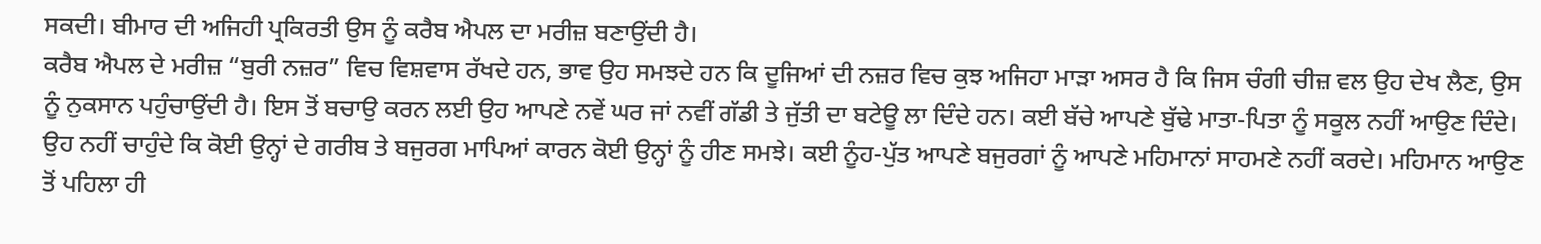ਸਕਦੀ। ਬੀਮਾਰ ਦੀ ਅਜਿਹੀ ਪ੍ਰਕਿਰਤੀ ਉਸ ਨੂੰ ਕਰੈਬ ਐਪਲ ਦਾ ਮਰੀਜ਼ ਬਣਾਉਂਦੀ ਹੈ।
ਕਰੈਬ ਐਪਲ ਦੇ ਮਰੀਜ਼ “ਬੁਰੀ ਨਜ਼ਰ” ਵਿਚ ਵਿਸ਼ਵਾਸ ਰੱਖਦੇ ਹਨ, ਭਾਵ ਉਹ ਸਮਝਦੇ ਹਨ ਕਿ ਦੂਜਿਆਂ ਦੀ ਨਜ਼ਰ ਵਿਚ ਕੁਝ ਅਜਿਹਾ ਮਾੜਾ ਅਸਰ ਹੈ ਕਿ ਜਿਸ ਚੰਗੀ ਚੀਜ਼ ਵਲ ਉਹ ਦੇਖ ਲੈਣ, ਉਸ ਨੂੰ ਨੁਕਸਾਨ ਪਹੁੰਚਾਉਂਦੀ ਹੈ। ਇਸ ਤੋਂ ਬਚਾਉ ਕਰਨ ਲਈ ਉਹ ਆਪਣੇ ਨਵੇਂ ਘਰ ਜਾਂ ਨਵੀਂ ਗੱਡੀ ਤੇ ਜੁੱਤੀ ਦਾ ਬਟੇਊ ਲਾ ਦਿੰਦੇ ਹਨ। ਕਈ ਬੱਚੇ ਆਪਣੇ ਬੁੱਢੇ ਮਾਤਾ-ਪਿਤਾ ਨੂੰ ਸਕੂਲ ਨਹੀਂ ਆਉਣ ਦਿੰਦੇ। ਉਹ ਨਹੀਂ ਚਾਹੁੰਦੇ ਕਿ ਕੋਈ ਉਨ੍ਹਾਂ ਦੇ ਗਰੀਬ ਤੇ ਬਜੁਰਗ ਮਾਪਿਆਂ ਕਾਰਨ ਕੋਈ ਉਨ੍ਹਾਂ ਨੂੰ ਹੀਣ ਸਮਝੇ। ਕਈ ਨੂੰਹ-ਪੁੱਤ ਆਪਣੇ ਬਜੁਰਗਾਂ ਨੂੰ ਆਪਣੇ ਮਹਿਮਾਨਾਂ ਸਾਹਮਣੇ ਨਹੀਂ ਕਰਦੇ। ਮਹਿਮਾਨ ਆਉਣ ਤੋਂ ਪਹਿਲਾ ਹੀ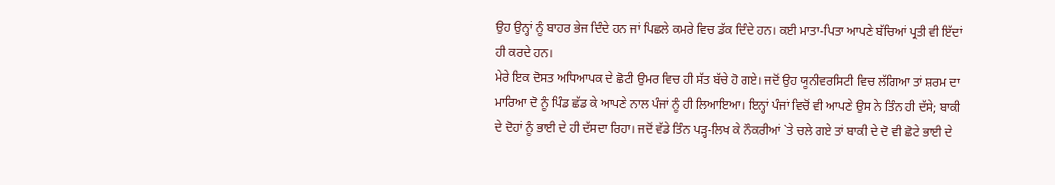ਉਹ ਉਨ੍ਹਾਂ ਨੂੰ ਬਾਹਰ ਭੇਜ ਦਿੰਦੇ ਹਨ ਜਾਂ ਪਿਛਲੇ ਕਮਰੇ ਵਿਚ ਡੱਕ ਦਿੰਦੇ ਹਨ। ਕਈ ਮਾਤਾ-ਪਿਤਾ ਆਪਣੇ ਬੱਚਿਆਂ ਪ੍ਰਤੀ ਵੀ ਇੱਦਾਂ ਹੀ ਕਰਦੇ ਹਨ।
ਮੇਰੇ ਇਕ ਦੋਸਤ ਅਧਿਆਪਕ ਦੇ ਛੋਟੀ ਉਮਰ ਵਿਚ ਹੀ ਸੱਤ ਬੱਚੇ ਹੋ ਗਏ। ਜਦੋਂ ਉਹ ਯੂਨੀਵਰਸਿਟੀ ਵਿਚ ਲੱਗਿਆ ਤਾਂ ਸ਼ਰਮ ਦਾ ਮਾਰਿਆ ਦੋ ਨੂੰ ਪਿੰਡ ਛੱਡ ਕੇ ਆਪਣੇ ਨਾਲ ਪੰਜਾਂ ਨੂੰ ਹੀ ਲਿਆਇਆ। ਇਨ੍ਹਾਂ ਪੰਜਾਂ ਵਿਚੋਂ ਵੀ ਆਪਣੇ ਉਸ ਨੇ ਤਿੰਨ ਹੀ ਦੱਸੇ; ਬਾਕੀ ਦੇ ਦੋਹਾਂ ਨੂੰ ਭਾਈ ਦੇ ਹੀ ਦੱਸਦਾ ਰਿਹਾ। ਜਦੋਂ ਵੱਡੇ ਤਿੰਨ ਪੜ੍ਹ-ਲਿਖ ਕੇ ਨੌਕਰੀਆਂ `ਤੇ ਚਲੇ ਗਏ ਤਾਂ ਬਾਕੀ ਦੇ ਦੋ ਵੀ ਛੋਟੇ ਭਾਈ ਦੇ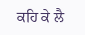ਕਹਿ ਕੇ ਲੈ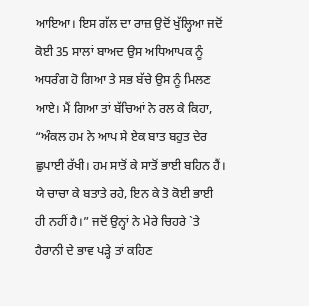ਆਇਆ। ਇਸ ਗੱਲ ਦਾ ਰਾਜ਼ ਉਦੋਂ ਖੁੱਲ੍ਹਿਆ ਜਦੋਂ ਕੋਈ 35 ਸਾਲਾਂ ਬਾਅਦ ਉਸ ਅਧਿਆਪਕ ਨੂੰ ਅਧਰੰਗ ਹੋ ਗਿਆ ਤੇ ਸਭ ਬੱਚੇ ਉਸ ਨੂੰ ਮਿਲਣ ਆਏ। ਮੈਂ ਗਿਆ ਤਾਂ ਬੱਚਿਆਂ ਨੇ ਰਲ ਕੇ ਕਿਹਾ, “ਅੰਕਲ ਹਮ ਨੇ ਆਪ ਸੇ ਏਕ ਬਾਤ ਬਹੁਤ ਦੇਰ ਛੁਪਾਈ ਰੱਖੀ। ਹਮ ਸਾਤੋਂ ਕੇ ਸਾਤੋਂ ਭਾਈ ਬਹਿਨ ਹੈਂ। ਯੇ ਚਾਚਾ ਕੇ ਬਤਾਤੇ ਰਹੇ, ਇਨ ਕੇ ਤੋ ਕੋਈ ਭਾਈ ਹੀ ਨਹੀਂ ਹੈ।” ਜਦੋਂ ਉਨ੍ਹਾਂ ਨੇ ਮੇਰੇ ਚਿਹਰੇ `ਤੇ ਹੈਰਾਨੀ ਦੇ ਭਾਵ ਪੜ੍ਹੇ ਤਾਂ ਕਹਿਣ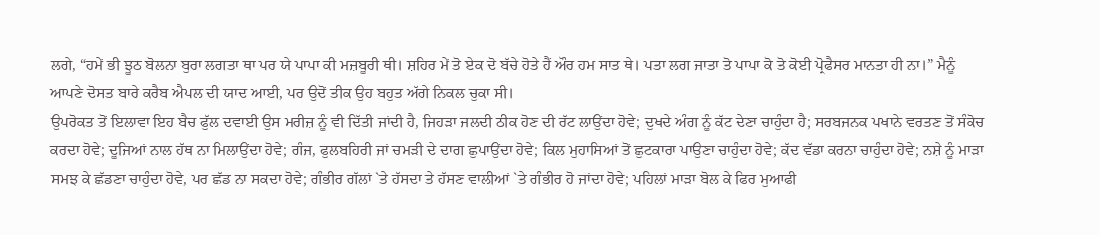ਲਗੇ, “ਹਮੇਂ ਭੀ ਝੂਠ ਬੋਲਨਾ ਬੁਰਾ ਲਗਤਾ ਥਾ ਪਰ ਯੇ ਪਾਪਾ ਕੀ ਮਜ਼ਬੂਰੀ ਥੀ। ਸ਼ਹਿਰ ਮੇਂ ਤੋ ਏਕ ਦੋ ਬੱਚੇ ਹੋਤੇ ਹੈਂ ਔਰ ਹਮ ਸਾਤ ਥੇ। ਪਤਾ ਲਗ ਜਾਤਾ ਤੋ ਪਾਪਾ ਕੋ ਤੋ ਕੋਈ ਪ੍ਰੋਫੈਸਰ ਮਾਨਤਾ ਹੀ ਨਾ।” ਮੈਨੂੰ ਆਪਣੇ ਦੋਸਤ ਬਾਰੇ ਕਰੈਬ ਐਪਲ ਦੀ ਯਾਦ ਆਈ, ਪਰ ਉਦੋਂ ਤੀਕ ਉਹ ਬਹੁਤ ਅੱਗੇ ਨਿਕਲ ਚੁਕਾ ਸੀ।
ਉਪਰੋਕਤ ਤੋਂ ਇਲਾਵਾ ਇਹ ਬੈਚ ਫੁੱਲ ਦਵਾਈ ਉਸ ਮਰੀਜ਼ ਨੂੰ ਵੀ ਦਿੱਤੀ ਜਾਂਦੀ ਹੈ, ਜਿਹੜਾ ਜਲਦੀ ਠੀਕ ਹੋਣ ਦੀ ਰੱਟ ਲਾਉਂਦਾ ਹੋਵੇ; ਦੁਖਦੇ ਅੰਗ ਨੂੰ ਕੱਟ ਦੇਣਾ ਚਾਹੁੰਦਾ ਹੈ; ਸਰਬਜਨਕ ਪਖਾਨੇ ਵਰਤਣ ਤੋਂ ਸੰਕੋਚ ਕਰਦਾ ਹੋਵੇ; ਦੂਜਿਆਂ ਨਾਲ ਹੱਥ ਨਾ ਮਿਲਾਉਂਦਾ ਹੋਵੇ; ਗੰਜ, ਫੁਲਬਹਿਰੀ ਜਾਂ ਚਮੜੀ ਦੇ ਦਾਗ ਛੁਪਾਉਂਦਾ ਹੋਵੇ; ਕਿਲ ਮੁਹਾਸਿਆਂ ਤੋਂ ਛੁਟਕਾਰਾ ਪਾਉਣਾ ਚਾਹੁੰਦਾ ਹੋਵੇ; ਕੱਦ ਵੱਡਾ ਕਰਨਾ ਚਾਹੁੰਦਾ ਹੋਵੇ; ਨਸ਼ੇ ਨੂੰ ਮਾੜਾ ਸਮਝ ਕੇ ਛੱਡਣਾ ਚਾਹੁੰਦਾ ਹੋਵੇ, ਪਰ ਛੱਡ ਨਾ ਸਕਦਾ ਹੋਵੇ; ਗੰਭੀਰ ਗੱਲਾਂ `ਤੇ ਹੱਸਦਾ ਤੇ ਹੱਸਣ ਵਾਲੀਆਂ `ਤੇ ਗੰਭੀਰ ਹੋ ਜਾਂਦਾ ਹੋਵੇ; ਪਹਿਲਾਂ ਮਾੜਾ ਬੋਲ ਕੇ ਫਿਰ ਮੁਆਫੀ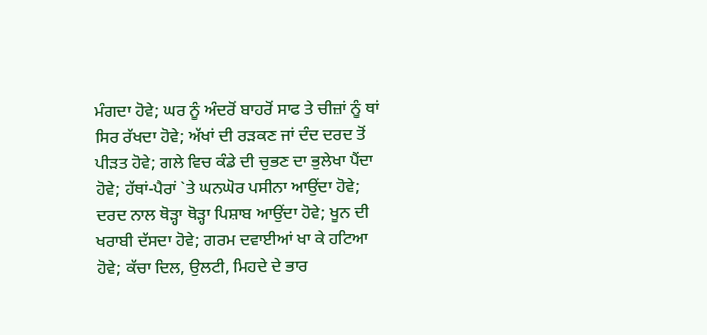ਮੰਗਦਾ ਹੋਵੇ; ਘਰ ਨੂੰ ਅੰਦਰੋਂ ਬਾਹਰੋਂ ਸਾਫ ਤੇ ਚੀਜ਼ਾਂ ਨੂੰ ਥਾਂ ਸਿਰ ਰੱਖਦਾ ਹੋਵੇ; ਅੱਖਾਂ ਦੀ ਰੜਕਣ ਜਾਂ ਦੰਦ ਦਰਦ ਤੋਂ ਪੀੜਤ ਹੋਵੇ; ਗਲੇ ਵਿਚ ਕੰਡੇ ਦੀ ਚੁਭਣ ਦਾ ਭੁਲੇਖਾ ਪੈਂਦਾ ਹੋਵੇ; ਹੱਥਾਂ-ਪੈਰਾਂ `ਤੇ ਘਨਘੋਰ ਪਸੀਨਾ ਆਉਂਦਾ ਹੋਵੇ; ਦਰਦ ਨਾਲ ਥੋੜ੍ਹਾ ਥੋੜ੍ਹਾ ਪਿਸ਼ਾਬ ਆਉਂਦਾ ਹੋਵੇ; ਖੂਨ ਦੀ ਖਰਾਬੀ ਦੱਸਦਾ ਹੋਵੇ; ਗਰਮ ਦਵਾਈਆਂ ਖਾ ਕੇ ਹਟਿਆ ਹੋਵੇ; ਕੱਚਾ ਦਿਲ, ਉਲਟੀ, ਮਿਹਦੇ ਦੇ ਭਾਰ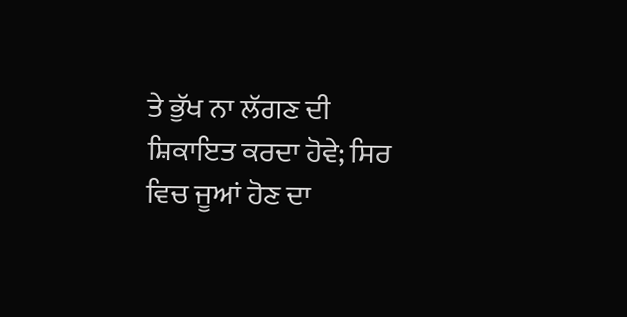ਤੇ ਭੁੱਖ ਨਾ ਲੱਗਣ ਦੀ ਸ਼ਿਕਾਇਤ ਕਰਦਾ ਹੋਵੇ; ਸਿਰ ਵਿਚ ਜੂਆਂ ਹੋਣ ਦਾ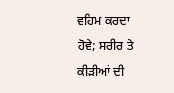ਵਹਿਮ ਕਰਦਾ ਹੋਵੇ; ਸਰੀਰ ਤੇ ਕੀੜੀਆਂ ਦੀ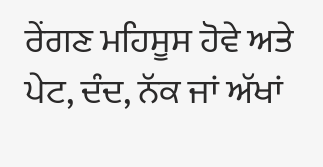ਰੇਂਗਣ ਮਹਿਸੂਸ ਹੋਵੇ ਅਤੇ ਪੇਟ, ਦੰਦ, ਨੱਕ ਜਾਂ ਅੱਖਾਂ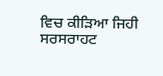ਵਿਚ ਕੀੜਿਆ ਜਿਹੀ ਸਰਸਰਾਹਟ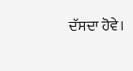ਦੱਸਦਾ ਹੋਵੇ।